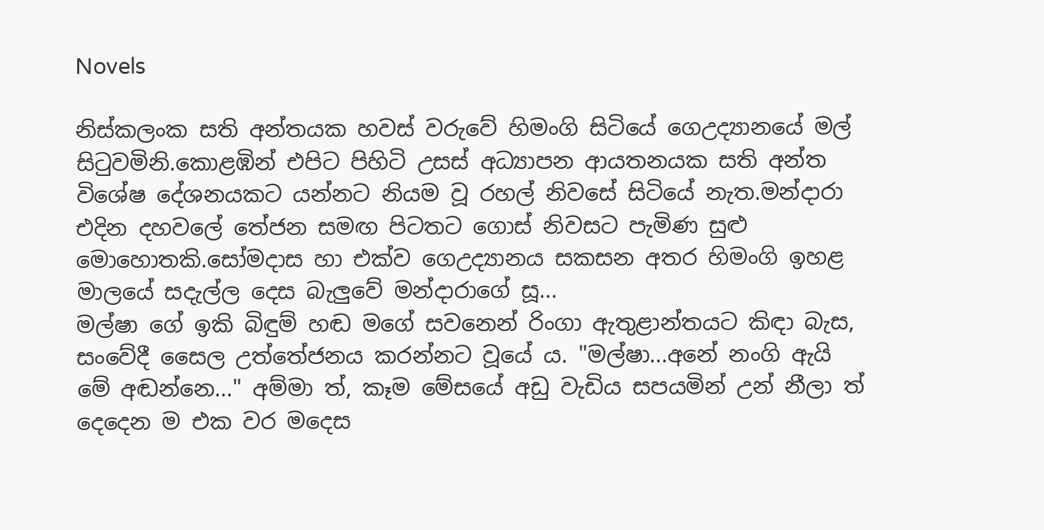Novels

නිස්කලංක සති අන්තයක හවස් වරුවේ හිමංගි සිටියේ ගෙඋද්‍යානයේ මල් සිටුවමිනි.කොළඹින් එපිට පිහිටි උසස් අධ්‍යාපන ආයතනයක සති අන්ත විශේෂ දේශනයකට යන්නට නියම වූ රහල් නිවසේ සිටියේ නැත.මන්දාරා එදින දහවලේ තේජන සමඟ පිටතට ගොස් නිවසට පැමිණ සුළු මොහොතකි.සෝමදාස හා එක්ව ගෙඋද්‍යානය සකසන අතර හිමංගි ඉහළ මාලයේ සදැල්ල දෙස බැලුවේ මන්දාරාගේ සූ...
මල්ෂා ගේ ඉකි බිඳුම් හඬ මගේ සවනෙන් රිංගා ඇතුළාන්තයට කිඳා බැස, සංවේදී සෛල උත්තේජනය කරන්නට වූයේ ය. "මල්ෂා...අනේ නංගි ඇයි මේ අඬන්නෙ..." අම්මා ත්, කෑම මේසයේ අඩු වැඩිය සපයමින් උන් නීලා ත් දෙදෙන ම එක වර මදෙස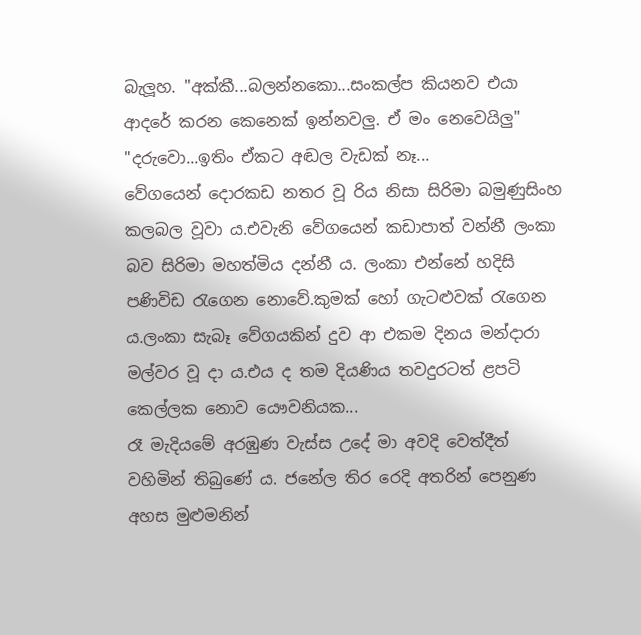බැලූහ. "අක්කී...බලන්නකො...සංකල්ප කියනව එයා ආදරේ කරන කෙනෙක් ඉන්නවලු. ඒ මං නෙවෙයිලු" "දරුවො...ඉතිං ඒකට අඬල වැඩක් නෑ...
වේගයෙන් දොරකඩ නතර වූ රිය නිසා සිරිමා බමුණුසිංහ කලබල වූවා ය.එවැනි වේගයෙන් කඩාපාත් වන්නී ලංකා බව සිරිමා මහත්මිය දන්නී ය. ලංකා එන්නේ හදිසි පණිවිඩ රැගෙන නොවේ.කුමක් හෝ ගැටළුවක් රැගෙන ය.ලංකා සැබෑ වේගයකින් දුව ආ එකම දිනය මන්දාරා මල්වර වූ දා ය.එය ද තම දියණිය තවදුරටත් ළපටි කෙල්ලක නොව යෞවනියක...
රෑ මැදියමේ අරඹුණ වැස්ස උදේ මා අවදි වෙත්දීත් වහිමින් තිබුණේ ය. ජනේල තිර රෙදි අතරින් පෙනුණ අහස මුළුමනින්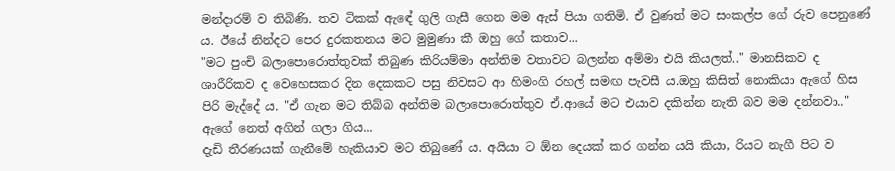මන්දාරම් ව තිබිණි. තව ටිකක් ඇඳේ ගුලි ගැසී ගෙන මම ඇස් පියා ගතිමි. ඒ වුණත් මට සංකල්ප ගේ රුව පෙනුණේ ය. ඊයේ නින්දට පෙර දුරකතනය මට මුමුණා කී ඔහු ගේ කතාව...
"මට පුංචි බලාපොරොත්තුවක් තිබුණ කිරියම්මා අන්තිම වතාවට බලන්න අම්මා එයි කියලත්.." මානසිකව ද ශාරීරිකව ද වෙහෙසකර දින දෙකකට පසු නිවසට ආ හිමංගි රහල් සමඟ පැවසී ය.ඔහු කිසිත් නොකියා ඇගේ හිස පිරි මැද්දේ ය. "ඒ ගැන මට තිබ්බ අන්තිම බලාපොරොත්තුව ඒ.ආයේ මට එයාව දකින්න නැති බව මම දන්නවා.." ඇගේ නෙත් අගින් ගලා ගිය...
දැඩි තීරණයක් ගැනීමේ හැකියාව මට තිබුණේ ය. අයියා ට ඕන දෙයක් කර ගන්න යයි කියා, රියට නැගී පිට ව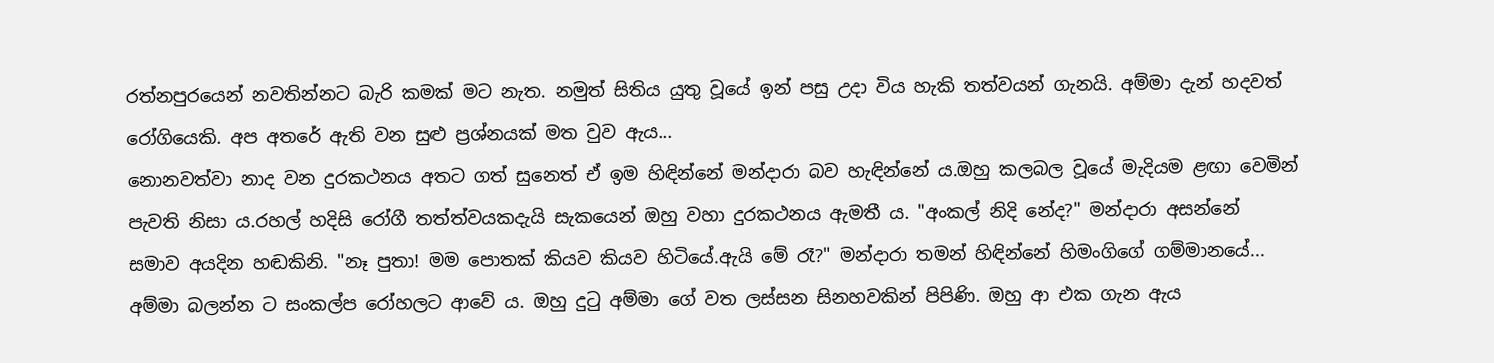රත්නපුරයෙන් නවතින්නට බැරි කමක් මට නැත. නමුත් සිතිය යුතු වූයේ ඉන් පසු උදා විය හැකි තත්වයන් ගැනයි. අම්මා දැන් හදවත් රෝගියෙකි. අප අතරේ ඇති වන සුළු ප්‍රශ්නයක් මත වුව ඇය...
නොනවත්වා නාද වන දුරකථනය අතට ගත් සුනෙත් ඒ ඉම හිඳින්නේ මන්දාරා බව හැඳින්නේ ය.ඔහු කලබල වූයේ මැදියම ළඟා වෙමින් පැවති නිසා ය.රහල් හදිසි රෝගී තත්ත්වයකදැයි සැකයෙන් ඔහු වහා දුරකථනය ඇමතී ය. "අංකල් නිදි නේද?" මන්දාරා අසන්නේ සමාව අයදින හඬකිනි. "නෑ පුතා! මම පොතක් කියව කියව හිටියේ.ඇයි මේ රෑ?" මන්දාරා තමන් හිඳින්නේ හිමංගිගේ ගම්මානයේ...
අම්මා බලන්න ට සංකල්ප රෝහලට ආවේ ය. ඔහු දුටු අම්මා ගේ වත ලස්සන සිනහවකින් පිපිණි. ඔහු ආ එක ගැන ඇය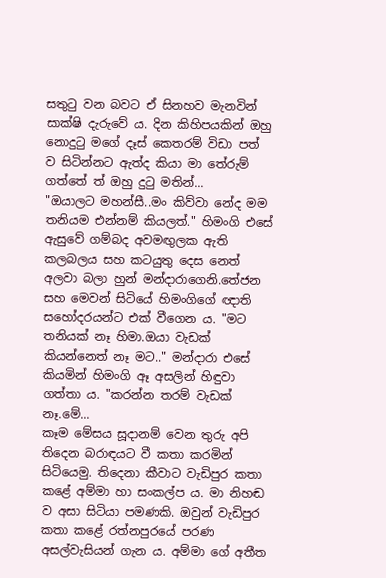සතුටු වන බවට ඒ සිනහව මැනවින් සාක්ෂි දැරුවේ ය. දින කිහිපයකින් ඔහු නොදුටු මගේ දෑස් කෙතරම් විඩා පත් ව සිටින්නට ඇත්ද කියා මා තේරුම් ගත්තේ ත් ඔහු දුටු මතින්...
"ඔයාලට මහන්සී..මං කිව්වා නේද මම තනියම එන්නම් කියලත්." හිමංගි එසේ ඇසුවේ ගම්බද අවමඟුලක ඇති කලබලය සහ කටයුතු දෙස නෙත් අලවා බලා හුන් මන්දාරාගෙනි.තේජන සහ මෙවන් සිටියේ හිමංගිගේ ඥාති සහෝදරයන්ට එක් වීගෙන ය. "මට තනියක් නෑ හිමා.ඔයා වැඩක් කියන්නෙත් නෑ මට.." මන්දාරා එසේ කියමින් හිමංගි ඈ අසලින් හිඳුවා ගත්තා ය. "කරන්න තරම් වැඩක් නෑ.මේ...
කෑම මේසය සූදානම් වෙන තුරු අපි තිදෙන බරාඳයට වී කතා කරමින් සිටියෙමු. තිදෙනා කීවාට වැඩිපුර කතා කළේ අම්මා හා සංකල්ප ය. මා නිහඬ ව අසා සිටියා පමණකි. ඔවුන් වැඩිපුර කතා කළේ රත්නපුරයේ පරණ අසල්වැසියන් ගැන ය. අම්මා ගේ අතීත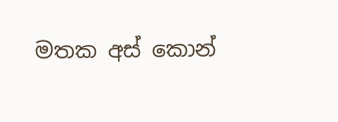මතක අස් කොන්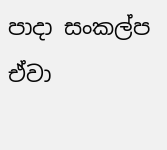පාදා සංකල්ප ඒවා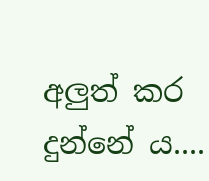අලුත් කර දුන්නේ ය....